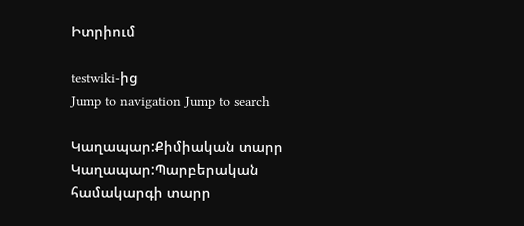Իտրիում

testwiki-ից
Jump to navigation Jump to search

Կաղապար:Քիմիական տարր Կաղապար:Պարբերական համակարգի տարր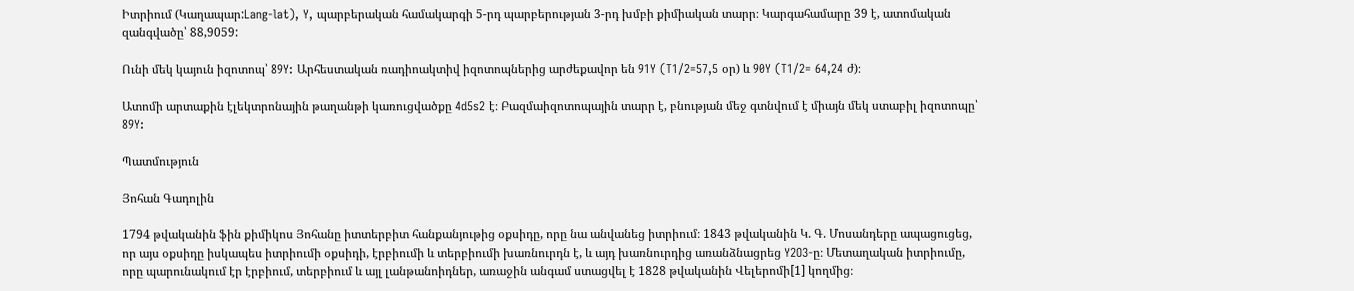Իտրիում (Կաղապար:Lang-lat), Y, պարբերական համակարգի 5-րդ պարբերության 3-րդ խմբի քիմիական տարր։ Կարգահամարը 39 է, ատոմական զանգվածը՝ 88,9059:

Ունի մեկ կայուն իզոտոպ՝ 89Y: Արհեստական ռադիոակտիվ իզոտոպներից արժեքավոր են 91Y (T1/2=57,5 օր) և 90Y (T1/2= 64,24 ժ)։

Ատոմի արտաքին էլեկտրոնային թաղանթի կառուցվածքը 4d5s2 է։ Բազմաիզոտոպային տարր է, բնության մեջ գտնվում է միայն մեկ ստաբիլ իզոտոպը՝ 89Y:

Պատմություն

Յոհան Գադոլին

1794 թվականին ֆին քիմիկոս Յոհանը իտտերբիտ հանքանյութից օքսիդը, որը նա անվանեց իտրիում։ 1843 թվականին Կ. Գ. Մոսանդերը ապացուցեց, որ այս օքսիդը իսկապես իտրիումի օքսիդի, էրբիումի և տերբիումի խառնուրդն է, և այդ խառնուրդից առանձնացրեց Y2O3-ը։ Մետաղական իտրիումը, որը պարունակում էր էրբիում, տերբիում և այլ լանթանոիդներ, առաջին անգամ ստացվել է 1828 թվականին Վելերոմի[1] կողմից։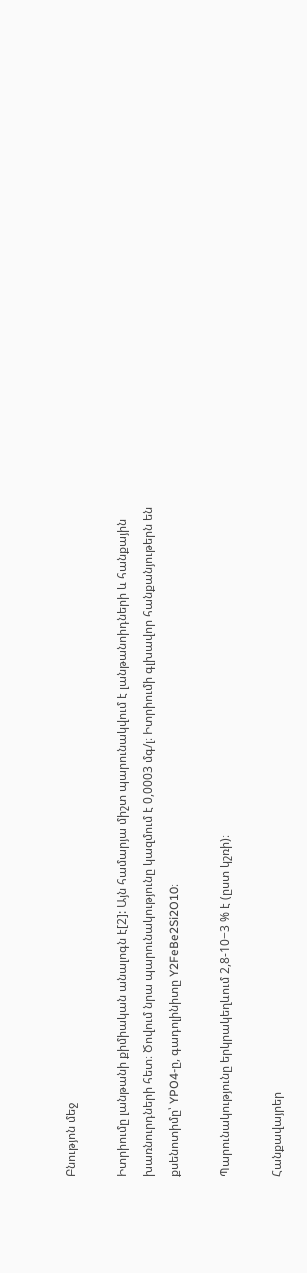Բնությոն մեջ

Իտրիումը լանթանի քիմիական անալոգն է[2]: Այն համարյա միշտ պարունակվում է լանթանոիդների և հանքային խառնուրդների հետ։ Ծովում նրա պարունակությունը կազմում է 0,0003 մգ/լ։ Իտրիումի գլխավոր հանքանյութերն են քսենոտիմը՝ YPO4-ը, գադոլինիտը Y2FeBe2Si2O10։

Պարունակությունը երկրակեղևում 2,8-10−3 % է (ըստ կշռի)։

Հանքավայրեր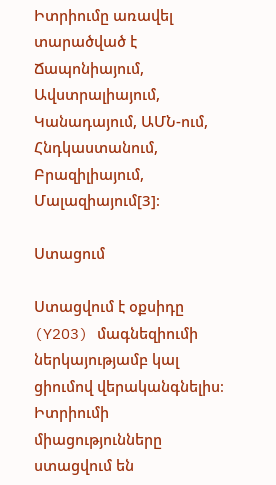Իտրիումը առավել տարածված է Ճապոնիայում, Ավստրալիայում, Կանադայում, ԱՄՆ-ում, Հնդկաստանում, Բրազիլիայում, Մալազիայում[3]։

Ստացում

Ստացվում է օքսիդը (Y2O3) մագնեզիումի ներկայությամբ կալ ցիումով վերականգնելիս։ Իտրիումի միացությունները ստացվում են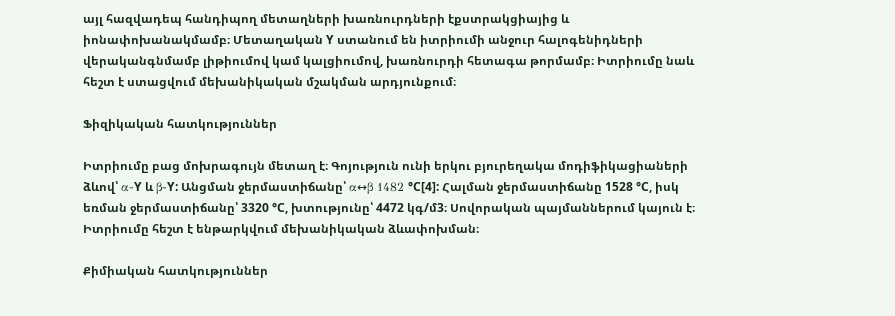այլ հազվադեպ հանդիպող մետաղների խառնուրդների էքստրակցիայից և իոնափոխանակմամբ։ Մետաղական Y ստանում են իտրիումի անջուր հալոգենիդների վերականգնմամբ լիթիումով կամ կալցիումով, խառնուրդի հետագա թորմամբ։ Իտրիումը նաև հեշտ է ստացվում մեխանիկական մշակման արդյունքում։

Ֆիզիկական հատկություններ

Իտրիումը բաց մոխրագույն մետաղ է։ Գոյություն ունի երկու բյուրեղակա մոդիֆիկացիաների ձևով՝ α-Y և β-Y: Անցման ջերմաստիճանը՝ α↔β 1482 °C[4]: Հալման ջերմաստիճանը 1528 °C, իսկ եռման ջերմաստիճանը՝ 3320 °C, խտությունը՝ 4472 կգ/մ3։ Սովորական պայմաններում կայուն է։ Իտրիումը հեշտ է ենթարկվում մեխանիկական ձևափոխման։

Քիմիական հատկություններ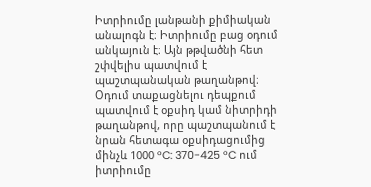Իտրիումը լանթանի քիմիական անալոգն է։ Իտրիումը բաց օդում անկայուն է։ Այն թթվածնի հետ շփվելիս պատվում է պաշտպանական թաղանթով։ Օդում տաքացնելու դեպքում պատվում է օքսիդ կամ նիտրիդի թաղանթով, որը պաշտպանում է նրան հետագա օքսիդացումից մինչև 1000 °C: 370-425 °C ում իտրիումը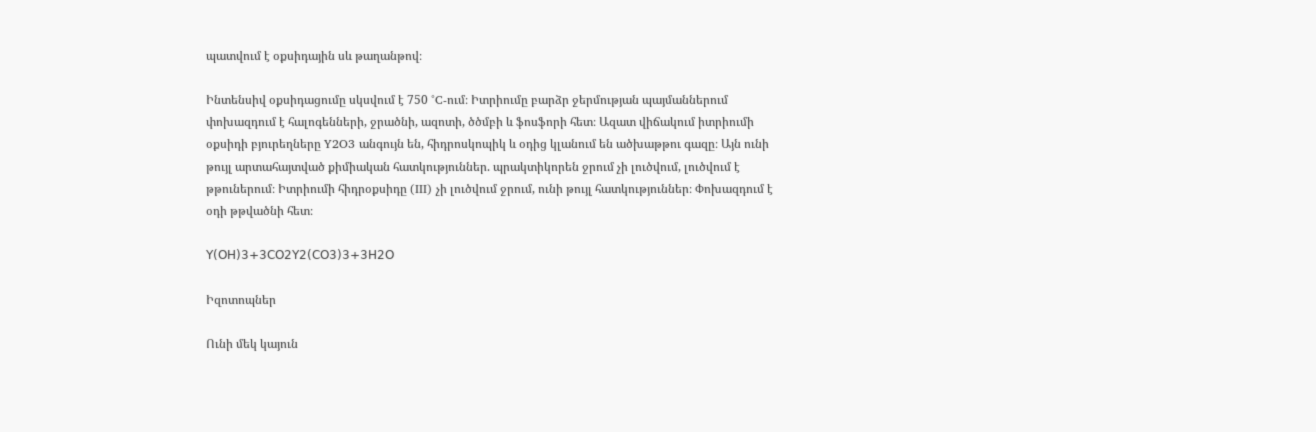պատվում է օքսիդային սև թաղանթով։

Ինտենսիվ օքսիդացումը սկսվում է 750 °C-ում։ Իտրիումը բարձր ջերմության պայմաններում փոխազդում է հալոգենների, ջրածնի, ազոտի, ծծմբի և ֆոսֆորի հետ։ Ազատ վիճակում իտրիումի օքսիդի բյուրեղները Y2O3 անգույն են, հիդրոսկոպիկ և օդից կլանում են ածխաթթու գազը։ Այն ունի թույլ արտահայտված քիմիական հատկություններ. պրակտիկորեն ջրում չի լուծվում, լուծվում է թթուներում։ Իտրիումի հիդրօքսիդը (III) չի լուծվում ջրում, ունի թույլ հատկություններ։ Փոխազդում է օդի թթվածնի հետ։

𝖸(𝖮𝖧)𝟥+𝟥𝖢𝖮𝟤𝖸𝟤(𝖢𝖮𝟥)𝟥+𝟥𝖧𝟤𝖮

Իզոտոպներ

Ունի մեկ կայուն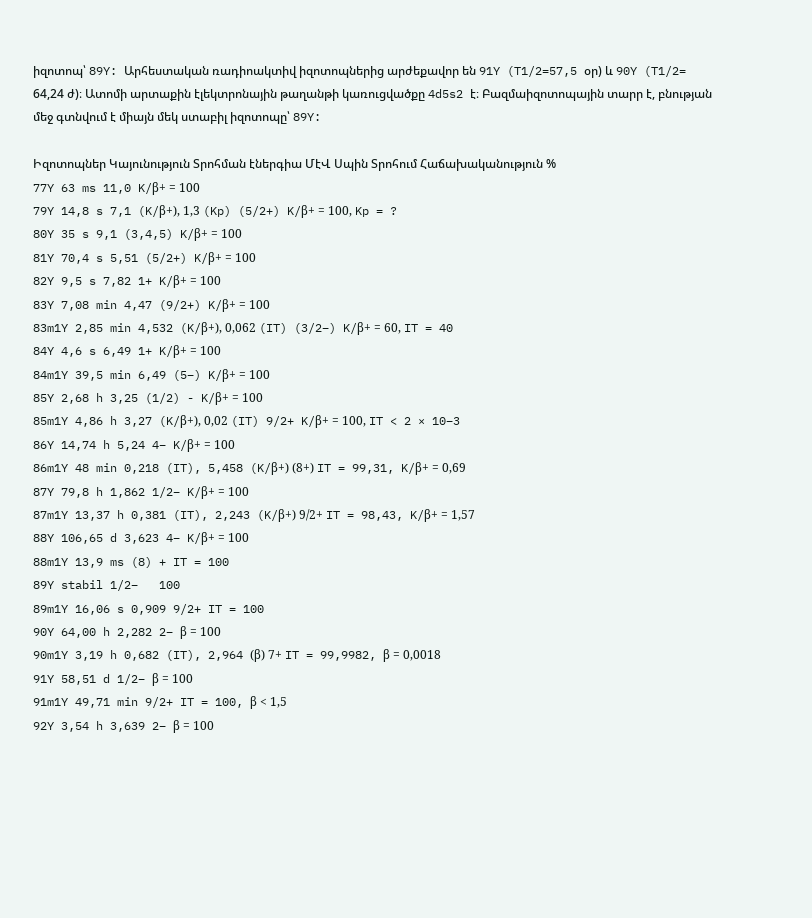իզոտոպ՝ 89Y: Արհեստական ռադիոակտիվ իզոտոպներից արժեքավոր են 91Y (T1/2=57,5 օր) և 90Y (T1/2= 64,24 ժ)։ Ատոմի արտաքին էլեկտրոնային թաղանթի կառուցվածքը 4d5s2 է։ Բազմաիզոտոպային տարր է, բնության մեջ գտնվում է միայն մեկ ստաբիլ իզոտոպը՝ 89Y:

Իզոտոպներ Կայունություն Տրոհման էներգիա ՄէՎ Սպին Տրոհում Հաճախականություն %
77Y 63 ms 11,0 K/β+ = 100
79Y 14,8 s 7,1 (K/β+), 1,3 (Kp) (5/2+) K/β+ = 100, Kp = ?
80Y 35 s 9,1 (3,4,5) K/β+ = 100
81Y 70,4 s 5,51 (5/2+) K/β+ = 100
82Y 9,5 s 7,82 1+ K/β+ = 100
83Y 7,08 min 4,47 (9/2+) K/β+ = 100
83m1Y 2,85 min 4,532 (K/β+), 0,062 (IT) (3/2−) K/β+ = 60, IT = 40
84Y 4,6 s 6,49 1+ K/β+ = 100
84m1Y 39,5 min 6,49 (5−) K/β+ = 100
85Y 2,68 h 3,25 (1/2) - K/β+ = 100
85m1Y 4,86 h 3,27 (K/β+), 0,02 (IT) 9/2+ K/β+ = 100, IT < 2 × 10−3
86Y 14,74 h 5,24 4− K/β+ = 100
86m1Y 48 min 0,218 (IT), 5,458 (K/β+) (8+) IT = 99,31, K/β+ = 0,69
87Y 79,8 h 1,862 1/2− K/β+ = 100
87m1Y 13,37 h 0,381 (IT), 2,243 (K/β+) 9/2+ IT = 98,43, K/β+ = 1,57
88Y 106,65 d 3,623 4− K/β+ = 100
88m1Y 13,9 ms (8) + IT = 100
89Y stabil 1/2−   100
89m1Y 16,06 s 0,909 9/2+ IT = 100
90Y 64,00 h 2,282 2− β = 100
90m1Y 3,19 h 0,682 (IT), 2,964 (β) 7+ IT = 99,9982, β = 0,0018
91Y 58,51 d 1/2− β = 100
91m1Y 49,71 min 9/2+ IT = 100, β < 1,5
92Y 3,54 h 3,639 2− β = 100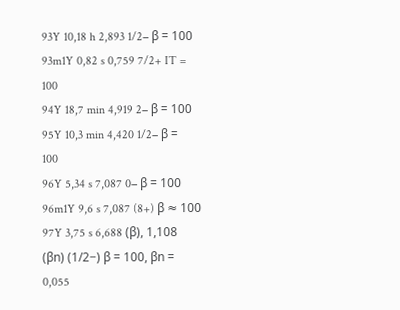93Y 10,18 h 2,893 1/2− β = 100
93m1Y 0,82 s 0,759 7/2+ IT = 100
94Y 18,7 min 4,919 2− β = 100
95Y 10,3 min 4,420 1/2− β = 100
96Y 5,34 s 7,087 0− β = 100
96m1Y 9,6 s 7,087 (8+) β ≈ 100
97Y 3,75 s 6,688 (β), 1,108 (βn) (1/2−) β = 100, βn = 0,055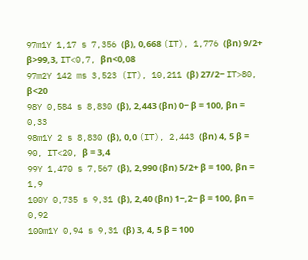97m1Y 1,17 s 7,356 (β), 0,668 (IT), 1,776 (βn) 9/2+ β>99,3, IT<0,7, βn<0,08
97m2Y 142 ms 3,523 (IT), 10,211 (β) 27/2− IT>80, β<20
98Y 0,584 s 8,830 (β), 2,443 (βn) 0− β = 100, βn = 0,33
98m1Y 2 s 8,830 (β), 0,0 (IT), 2,443 (βn) 4, 5 β = 90, IT<20, β = 3,4
99Y 1,470 s 7,567 (β), 2,990 (βn) 5/2+ β = 100, βn = 1,9
100Y 0,735 s 9,31 (β), 2,40 (βn) 1−,2− β = 100, βn = 0,92
100m1Y 0,94 s 9,31 (β) 3, 4, 5 β = 100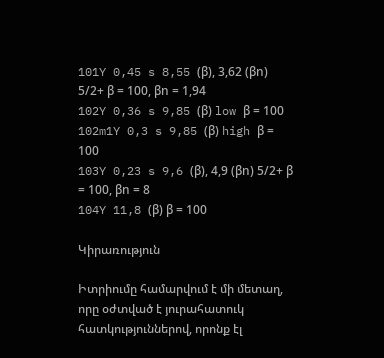101Y 0,45 s 8,55 (β), 3,62 (βn) 5/2+ β = 100, βn = 1,94
102Y 0,36 s 9,85 (β) low β = 100
102m1Y 0,3 s 9,85 (β) high β = 100
103Y 0,23 s 9,6 (β), 4,9 (βn) 5/2+ β = 100, βn = 8
104Y 11,8 (β) β = 100

Կիրառություն

Իտրիումը համարվում է մի մետաղ, որը օժտված է յուրահատուկ հատկություններով, որոնք էլ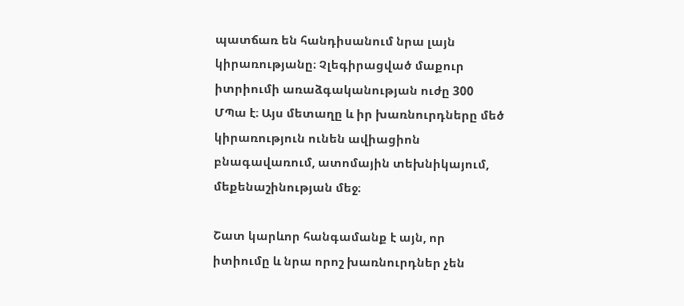պատճառ են հանդիսանում նրա լայն կիրառությանը։ Չլեգիրացված մաքուր իտրիումի առաձգականության ուժը 300 ՄՊա է։ Այս մետաղը և իր խառնուրդները մեծ կիրառություն ունեն ավիացիոն բնագավառում, ատոմային տեխնիկայում, մեքենաշինության մեջ։

Շատ կարևոր հանգամանք է այն, որ իտիումը և նրա որոշ խառնուրդներ չեն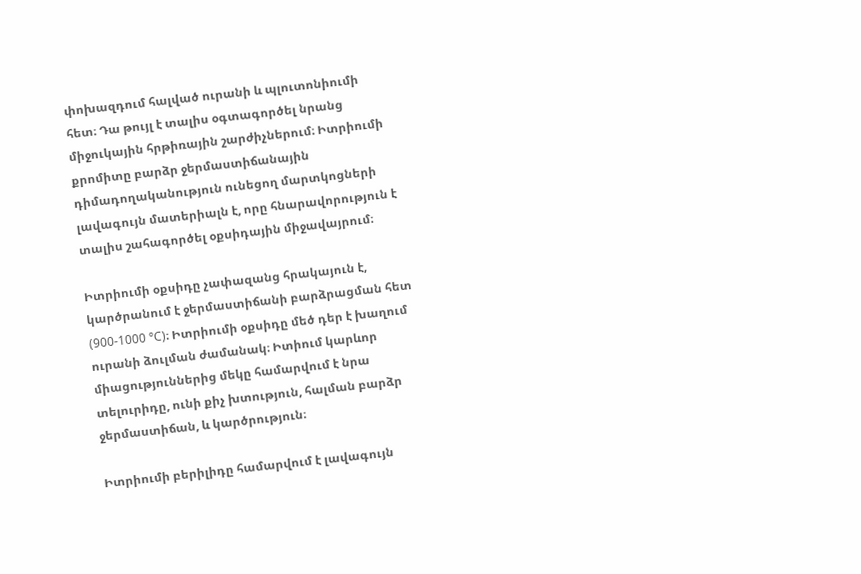փոխազդում հալված ուրանի և պլուտոնիումի հետ։ Դա թույլ է տալիս օգտագործել նրանց միջուկային հրթիռային շարժիչներում։ Իտրիումի քրոմիտը բարձր ջերմաստիճանային դիմադողականություն ունեցող մարտկոցների լավագույն մատերիալն է, որը հնարավորություն է տալիս շահագործել օքսիդային միջավայրում։

Իտրիումի օքսիդը չափազանց հրակայուն է, կարծրանում է ջերմաստիճանի բարձրացման հետ (900-1000 °C)։ Իտրիումի օքսիդը մեծ դեր է խաղում ուրանի ձուլման ժամանակ։ Իտիում կարևոր միացություններից մեկը համարվում է նրա տելուրիդը, ունի քիչ խտություն, հալման բարձր ջերմաստիճան, և կարծրություն։

Իտրիումի բերիլիդը համարվում է լավագույն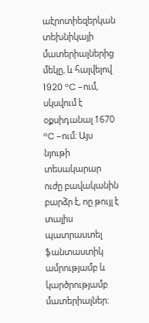աէրոտիեզերկան տեխնիկայի մատերիալներից մեկը, և հալվելով 1920 °C –ում, սկսվում է օքսիդանալ 1670 °C –ում։ Այս նյութի տեսակարար ուժը բավականին բարձր է, ոը թույլ է տալիս պատրաստել ֆանտաստիկ ամրությամբ և կարծրությամբ մատերիալներ։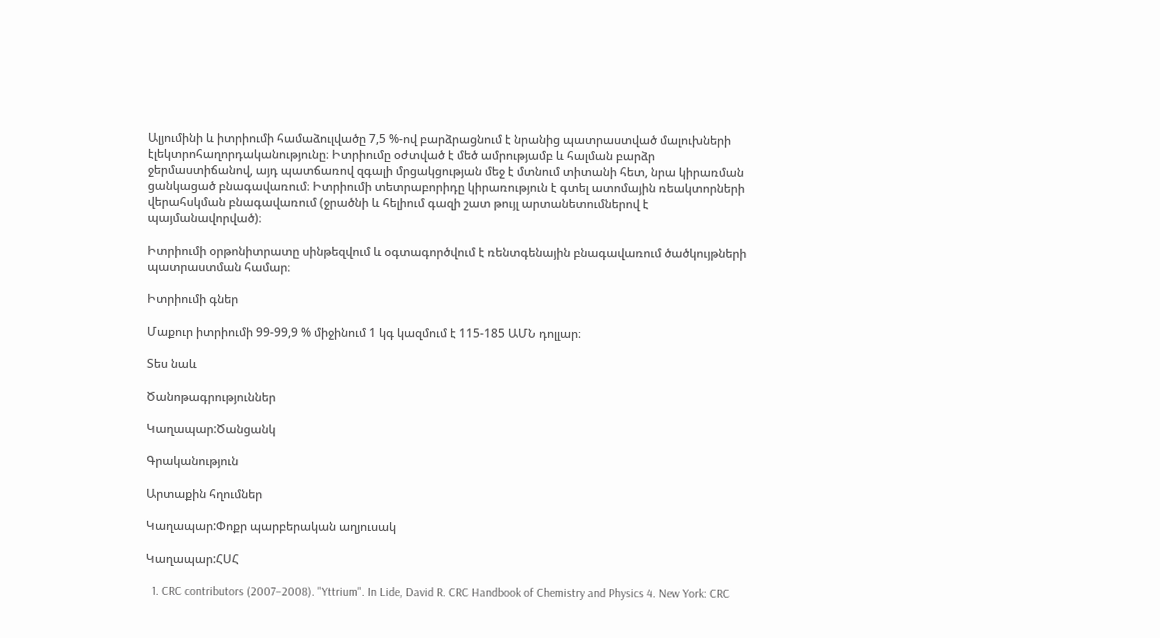Ալյումինի և իտրիումի համաձուլվածը 7,5 %-ով բարձրացնում է նրանից պատրաստված մալուխների էլեկտրոհաղորդականությունը։ Իտրիումը օժտված է մեծ ամրությամբ և հալման բարձր ջերմաստիճանով, այդ պատճառով զգալի մրցակցության մեջ է մտնում տիտանի հետ, նրա կիրառման ցանկացած բնագավառում։ Իտրիումի տետրաբորիդը կիրառություն է գտել ատոմային ռեակտորների վերահսկման բնագավառում (ջրածնի և հելիում գազի շատ թույլ արտանետումներով է պայմանավորված)։

Իտրիումի օրթոնիտրատը սինթեզվում և օգտագործվում է ռենտգենային բնագավառում ծածկույթների պատրաստման համար։

Իտրիումի գներ

Մաքուր իտրիումի 99-99,9 % միջինում 1 կգ կազմում է 115-185 ԱՄՆ դոլլար։

Տես նաև

Ծանոթագրություններ

Կաղապար:Ծանցանկ

Գրականություն

Արտաքին հղումներ

Կաղապար:Փոքր պարբերական աղյուսակ

Կաղապար:ՀՍՀ

  1. CRC contributors (2007–2008). "Yttrium". In Lide, David R. CRC Handbook of Chemistry and Physics 4. New York: CRC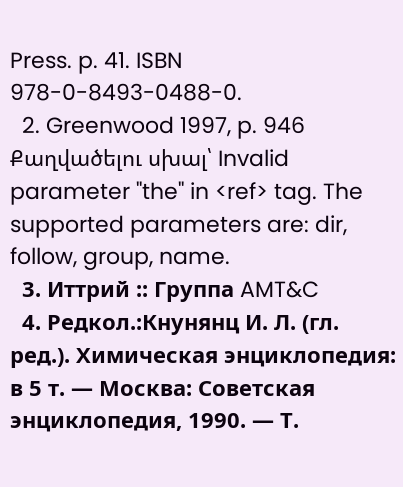Press. p. 41. ISBN 978-0-8493-0488-0.
  2. Greenwood 1997, p. 946 Քաղվածելու սխալ՝ Invalid parameter "the" in <ref> tag. The supported parameters are: dir, follow, group, name.
  3. Иттрий :: Группа AMT&C
  4. Редкол.:Кнунянц И. Л. (гл. ред.). Химическая энциклопедия: в 5 т. — Москва: Советская энциклопедия, 1990. — Т.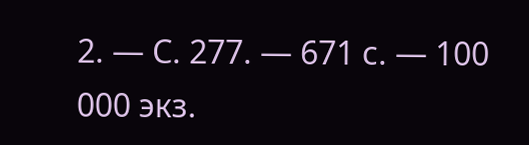2. — С. 277. — 671 с. — 100 000 экз.